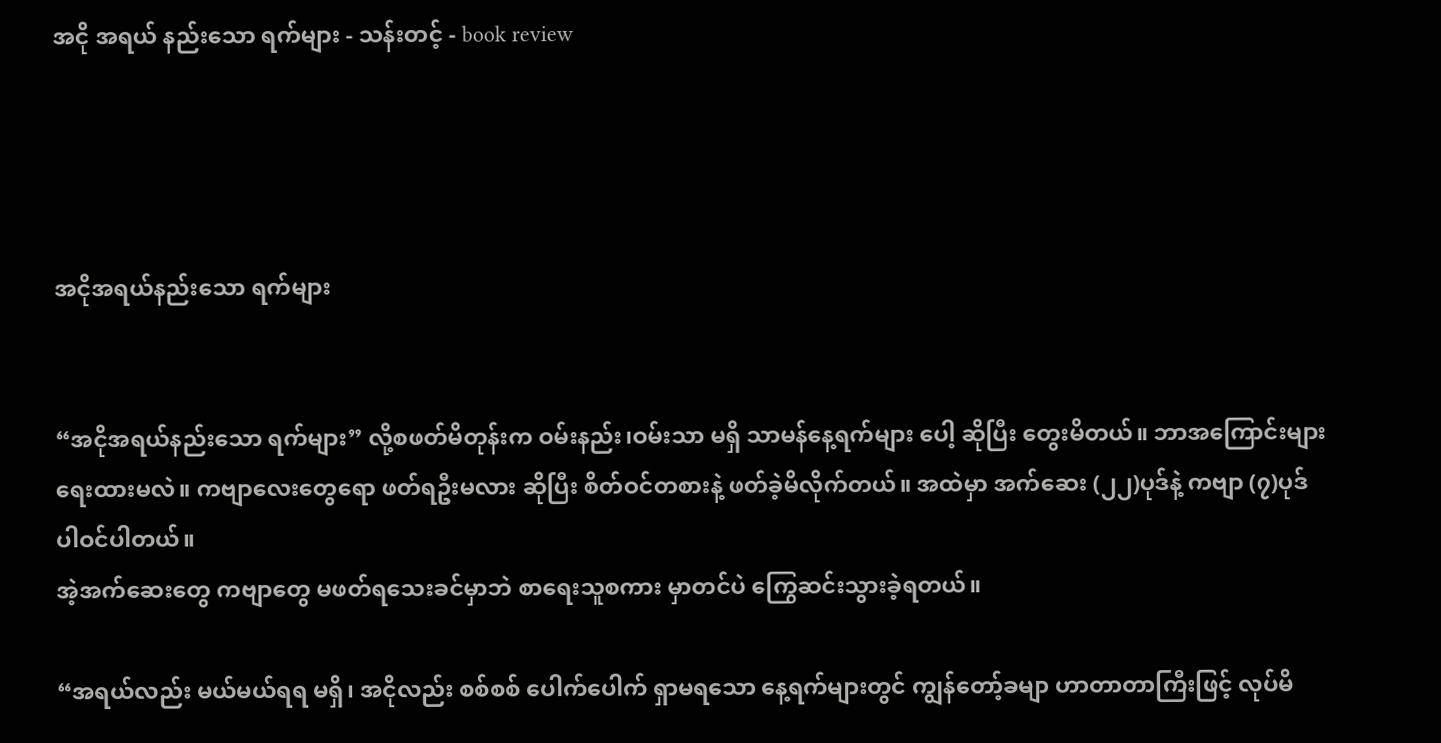အငို အရယ် နည်းသော ရက်များ - သန်းတင့် - book review




အငိုအရယ်နည်းသော ရက်များ


“အငိုအရယ်နည်းသော ရက်များ” လို့စဖတ်မိတုန်းက ဝမ်းနည်း၊ဝမ်းသာ မရှိ သာမန်နေ့ရက်များ ပေါ့ ဆိုပြီး တွေးမိတယ်။ ဘာအကြောင်းများ ရေးထားမလဲ။ ကဗျာလေးတွေရော ဖတ်ရဦးမလား ဆိုပြီး စိတ်ဝင်တစားနဲ့ ဖတ်ခဲ့မိလိုက်တယ်။ အထဲမှာ အက်ဆေး (၂၂)ပုဒ်နဲ့ ကဗျာ (၇)ပုဒ် ပါဝင်ပါတယ်။
အဲ့အက်ဆေးတွေ ကဗျာတွေ မဖတ်ရသေးခင်မှာဘဲ စာရေးသူစကား မှာတင်ပဲ ကြွေဆင်းသွားခဲ့ရတယ်။

“အရယ်လည်း မယ်မယ်ရရ မရှိ၊ အငိုလည်း စစ်စစ် ပေါက်ပေါက် ရှာမရသော နေ့ရက်များတွင် ကျွန်တော့်ခမျာ ဟာတာတာကြီးဖြင့် လုပ်မိ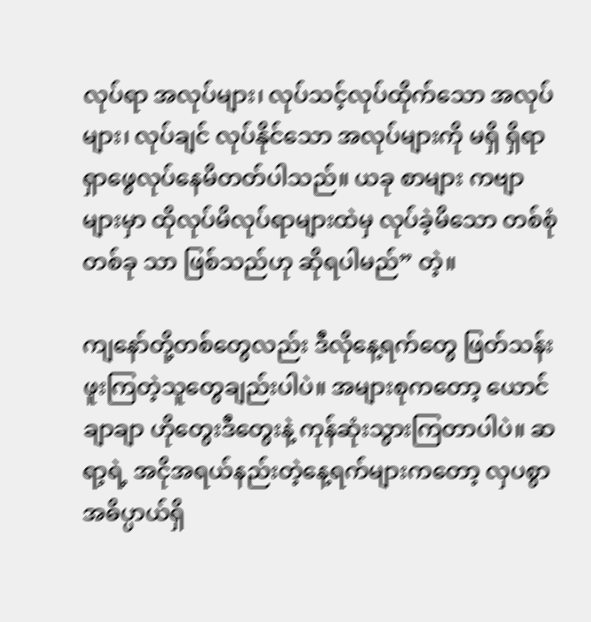လုပ်ရာ အလုပ်များ၊ လုပ်သင့်လုပ်ထိုက်သော အလုပ်များ၊ လုပ်ချင် လုပ်နိုင်သော အလုပ်များကို မရှိ ရှိရာ ရှာဖွေလုပ်နေမိတတ်ပါသည်။ ယခု စာများ ကဗျာများမှာ ထိုလုပ်မိလုပ်ရာများထဲမှ လုပ်ခဲ့မိသော တစ်စုံတစ်ခု သာ ဖြစ်သည်ဟု ဆိုရပါမည်” တဲ့။

ကျနော်တို့တစ်တွေလည်း ဒီလိုနေ့ရက်တွေ ဖြတ်သန်းဖူးကြတဲ့သူတွေချည်းပါပဲ။ အများစုကတော့ ယောင်ချာချာ ဟိုတွေးဒီတွေးနဲ့ ကုန်ဆုံးသွားကြတာပါပဲ။ ဆရာ့ရဲ့ အငိုအရယ်နည်းတဲ့နေ့ရက်များကတော့ လှပစွာ အဓိပ္ပာယ်ရှိ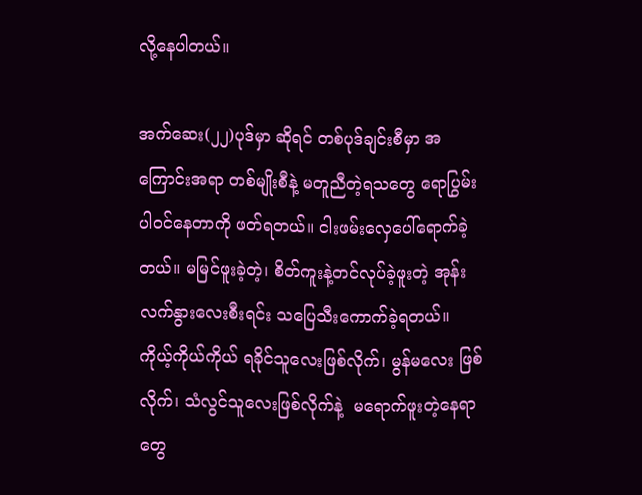လို့နေပါတယ်။

အက်ဆေး(၂၂)ပုဒ်မှာ ဆိုရင် တစ်ပုဒ်ချင်းစီမှာ အကြောင်းအရာ တစ်မျိုးစီနဲ့ မတူညီတဲ့ရသတွေ ရောပြွမ်းပါဝင်နေတာကို ဖတ်ရတယ်။ ငါးဖမ်းလှေပေါ်ရောက်ခဲ့တယ်။ မမြင်ဖူးခဲ့တဲ့၊ စိတ်ကူးနဲ့တင်လုပ်ခဲ့ဖူးတဲ့ အုန်းလက်နွားလေးစီးရင်း သပြေသီးကောက်ခဲ့ရတယ်။ ကိုယ့်ကိုယ်ကိုယ် ရခိုင်သူလေးဖြစ်လိုက်၊ မွန်မလေး ဖြစ်လိုက်၊ သံလွင်သူလေးဖြစ်လိုက်နဲ့  မရောက်ဖူးတဲ့နေရာတွေ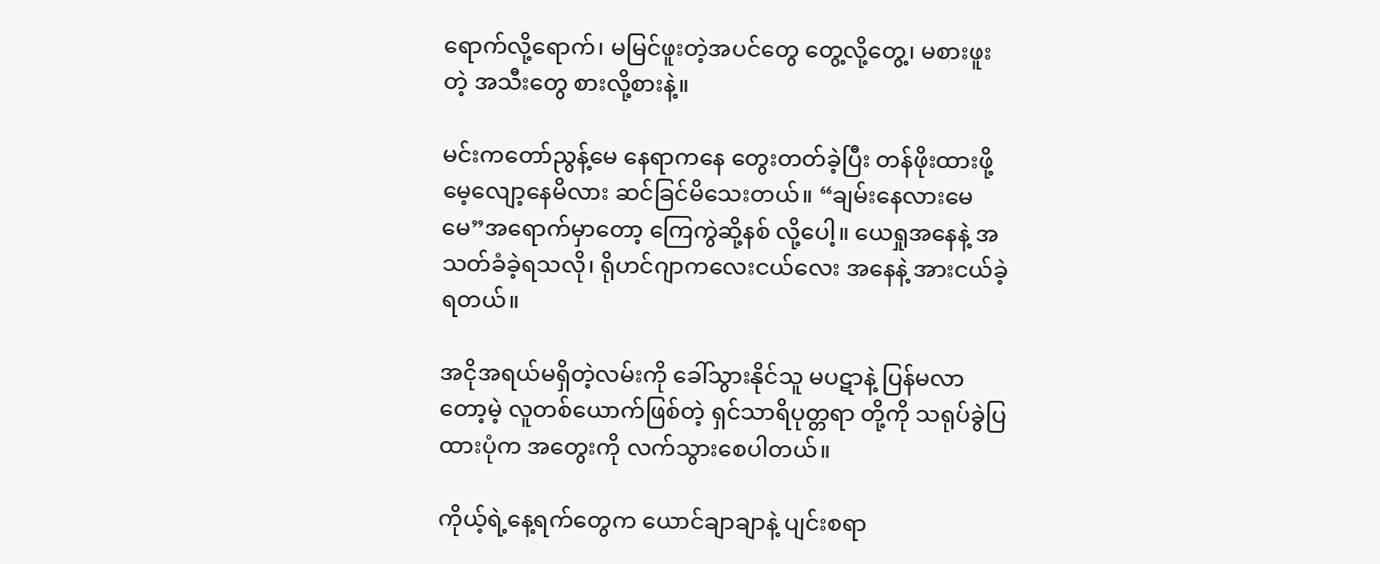ရောက်လို့ရောက်၊ မမြင်ဖူးတဲ့အပင်တွေ တွေ့လို့တွေ့၊ မစားဖူးတဲ့ အသီးတွေ စားလို့စားနဲ့။

မင်းကတော်ညွန့်မေ နေရာကနေ တွေးတတ်ခဲ့ပြီး တန်ဖိုးထားဖို့ မေ့လျော့နေမိလား ဆင်ခြင်မိသေးတယ်။ “ချမ်းနေလားမေမေ”အရောက်မှာတော့ ကြေကွဲဆို့နစ် လို့ပေါ့။ ယေရှုအနေနဲ့ အသတ်ခံခဲ့ရသလို၊ ရိုဟင်ဂျာကလေးငယ်လေး အနေနဲ့ အားငယ်ခဲ့ရတယ်။

အငိုအရယ်မရှိတဲ့လမ်းကို ခေါ်သွားနိုင်သူ မပဋာနဲ့ ပြန်မလာတော့မဲ့ လူတစ်ယောက်ဖြစ်တဲ့ ရှင်သာရိပုတ္တရာ တို့ကို သရုပ်ခွဲပြထားပုံက အတွေးကို လက်သွားစေပါတယ်။

ကိုယ့်ရဲ့နေ့ရက်တွေက ယောင်ချာချာနဲ့ ပျင်းစရာ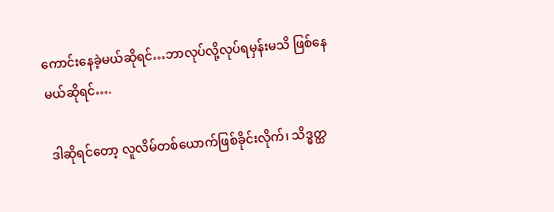ကောင်းနေခဲ့မယ်ဆိုရင်‌…ဘာလုပ်လို့လုပ်ရမှန်းမသိ ဖြစ်နေမယ်ဆိုရင်….

 ဒါဆိုရင်တော့ လူလိမ်တစ်ယောက်ဖြစ်ခိုင်းလိုက်၊ သိဒ္ဓတ္ထ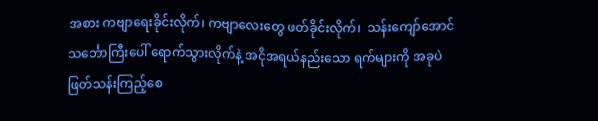အစား ကဗျာရေးခိုင်းလိုက်၊ ကဗျာလေးတွေ ဖတ်ခိုင်းလိုက်၊  သန်းကျော်အောင် သင်္ဘောကြီးပေါ် ရောက်သွားလိုက်နဲ့ အငိုအရယ်နည်းသော ရက်များကို အခုပဲ ဖြတ်သန်းကြည့်စေ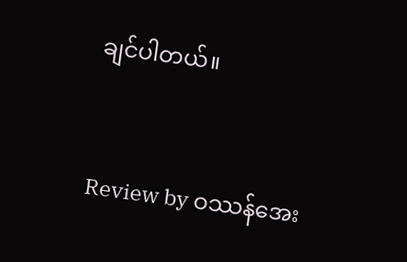ချင်ပါတယ်။


Review by ဝဿန်အေး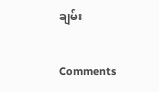ချမ်း

Comments